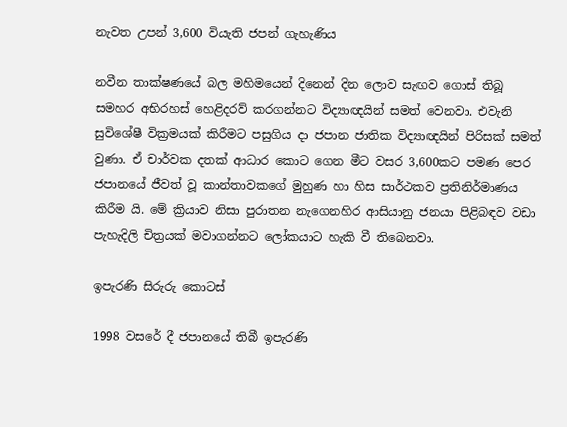නැවත උපන් 3,600 වියැති ජපන් ගැහැණිය

නවීන තාක්ෂණයේ බල මහිමයෙන් දිනෙන් දින ලොව සැඟව ගොස් තිබූ සමහර අභිරහස් හෙළිදරව් කරගන්නට විද්‍යාඥයින් සමත් වෙනවා. එවැනි සුවිශේෂී වික්‍රමයක් කිරීමට පසුගිය දා ජපාන ජාතික විද්‍යාඥයින් පිරිසක් සමත් වුණා. ඒ චාර්වක දතක් ආධාර කොට ගෙන මීට වසර 3,600කට පමණ පෙර ජපානයේ ජීවත් වූ කාන්තාවකගේ මුහුණ හා හිස සාර්ථකව ප්‍රතිනිර්මාණය කිරීම යි. මේ ක්‍රියාව නිසා පුරාතන නැගෙනහිර ආසියානු ජනයා පිළිබඳව වඩා පැහැදිලි චිත්‍රයක් මවාගන්නට ලෝකයාට හැකි වී තිබෙනවා.

ඉපැරණි සිරුරු කොටස්

1998 වසරේ දී ජපානයේ තිබී ඉපැරණි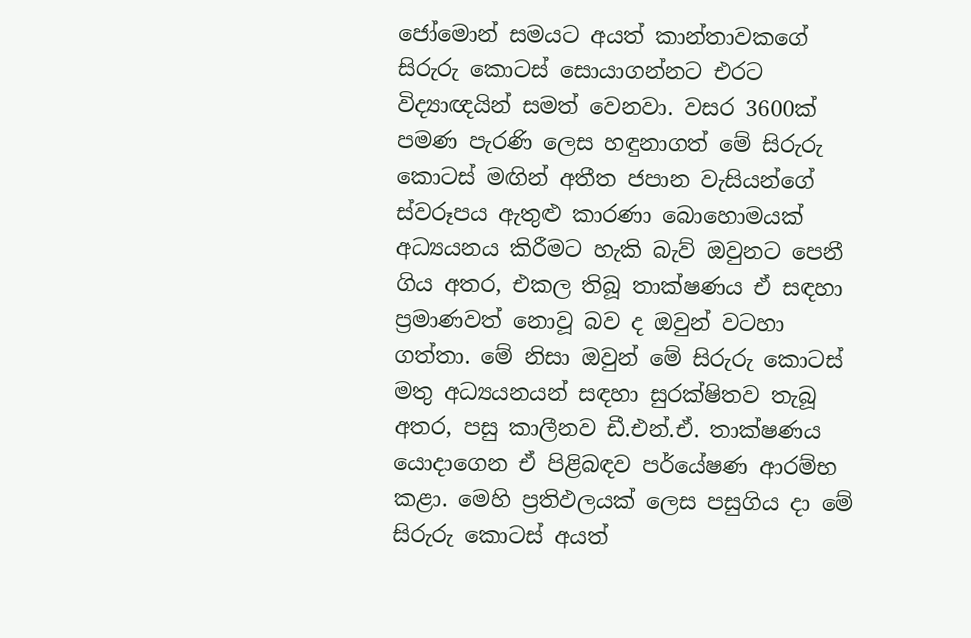ජෝමොන් සමයට අයත් කාන්තාවකගේ සිරුරු කොටස් සොයාගන්නට එරට විද්‍යාඥයින් සමත් වෙනවා. වසර 3600ක් පමණ පැරණි ලෙස හඳුනාගත් මේ සිරුරු කොටස් මඟින් අතීත ජපාන වැසියන්ගේ ස්වරූපය ඇතුළු කාරණා බොහොමයක් අධ්‍යයනය කිරීමට හැකි බැව් ඔවුනට පෙනී ගිය අතර, එකල තිබූ තාක්ෂණය ඒ සඳහා ප්‍රමාණවත් නොවූ බව ද ඔවුන් වටහා ගත්තා. මේ නිසා ඔවුන් මේ සිරුරු කොටස් මතු අධ්‍යයනයන් සඳහා සුරක්ෂිතව තැබූ අතර, පසු කාලීනව ඩී.එන්.ඒ. තාක්ෂණය යොදාගෙන ඒ පිළිබඳව පර්යේෂණ ආරම්භ කළා. මෙහි ප්‍රතිඵලයක් ලෙස පසුගිය දා මේ සිරුරු කොටස් අයත්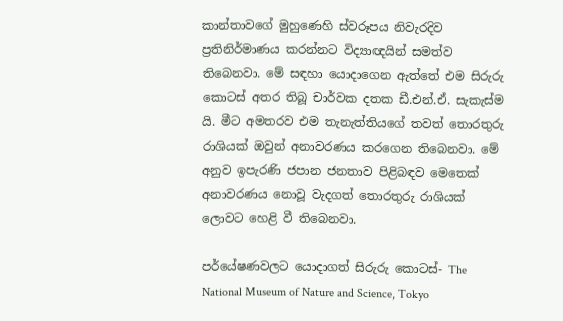කාන්තාවගේ මුහුණෙහි ස්වරූපය නිවැරදිව ප්‍රතිනිර්මාණය කරන්නට විද්‍යාඥයින් සමත්ව තිබෙනවා. මේ සඳහා යොදාගෙන ඇත්තේ එම සිරුරු කොටස් අතර තිබූ චාර්වක දතක ඩී.එන්.ඒ. සැකැස්ම යි. මීට අමතරව එම තැනැත්තියගේ තවත් තොරතුරු රාශියක් ඔවුන් අනාවරණය කරගෙන තිබෙනවා. මේ අනුව ඉපැරණි ජපාන ජනතාව පිළිබඳව මෙතෙක් අනාවරණය නොවූ වැදගත් තොරතුරු රාශියක් ලොවට හෙළි වී තිබෙනවා.

පර්යේෂණවලට යොදාගත් සිරුරු කොටස්- The National Museum of Nature and Science, Tokyo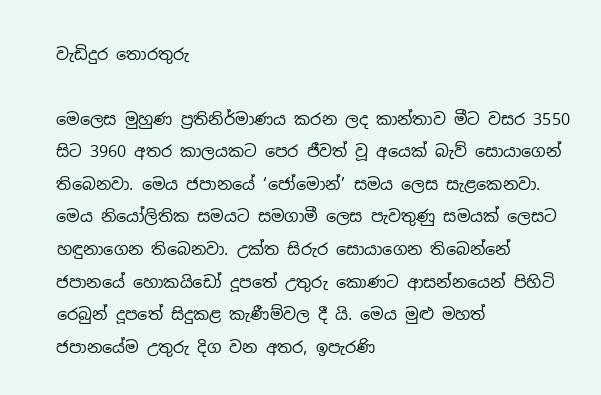වැඩිදුර තොරතුරු

මෙලෙස මුහුණ ප්‍රතිනිර්මාණය කරන ලද කාන්තාව මීට වසර 3550 සිට 3960 අතර කාලයකට පෙර ජීවත් වූ අයෙක් බැව් සොයාගෙන් තිබෙනවා. මෙය ජපානයේ ‘ජෝමොන්’ සමය ලෙස සැළකෙනවා. මෙය නියෝලිතික සමයට සමගාමී ලෙස පැවතුණු සමයක් ලෙසට හඳුනාගෙන තිබෙනවා. උක්ත සිරුර සොයාගෙන තිබෙන්නේ ජපානයේ හොකයිඩෝ දූපතේ උතුරු කොණට ආසන්නයෙන් පිහිටි රෙබුන් දූපතේ සිදුකළ කැණීම්වල දී යි. මෙය මුළු මහත් ජපානයේම උතුරු දිග වන අතර, ඉපැරණි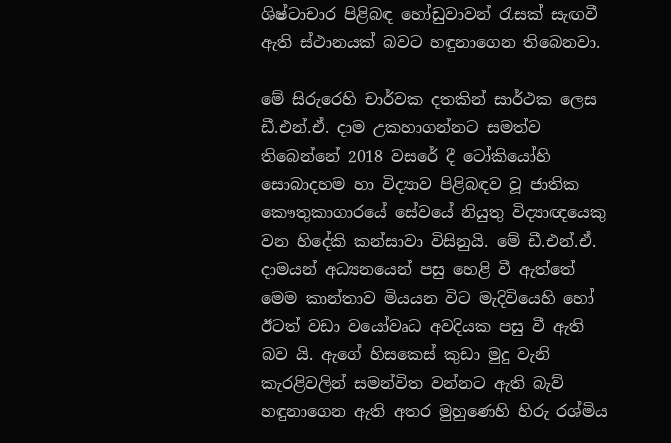ශිෂ්ටාචාර පිළිබඳ හෝඩුවාවන් රැසක් සැඟවී ඇති ස්ථානයක් බවට හඳුනාගෙන තිබෙනවා.

මේ සිරුරෙහි චාර්වක දතකින් සාර්ථක ලෙස ඩී.එන්.ඒ. දාම උකහාගන්නට සමත්ව තිබෙන්නේ 2018 වසරේ දී ටෝකියෝහි සොබාදහම හා විද්‍යාව පිළිබඳව වූ ජාතික කෞතුකාගාරයේ සේවයේ නියුතු විද්‍යාඥයෙකු වන හිදේකි කන්සාවා විසිනුයි. මේ ඩී.එන්.ඒ. දාමයන් අධ්‍යනයෙන් පසු හෙළි වී ඇත්තේ මෙම කාන්තාව මියයන විට මැදිවියෙහි හෝ ඊටත් වඩා වයෝවෘධ අවදියක පසු වී ඇති බව යි. ඇගේ හිසකෙස් කුඩා මුදු වැනි කැරළිවලින් සමන්විත වන්නට ඇති බැව් හඳුනාගෙන ඇති අතර මුහුණෙහි හිරු රශ්මිය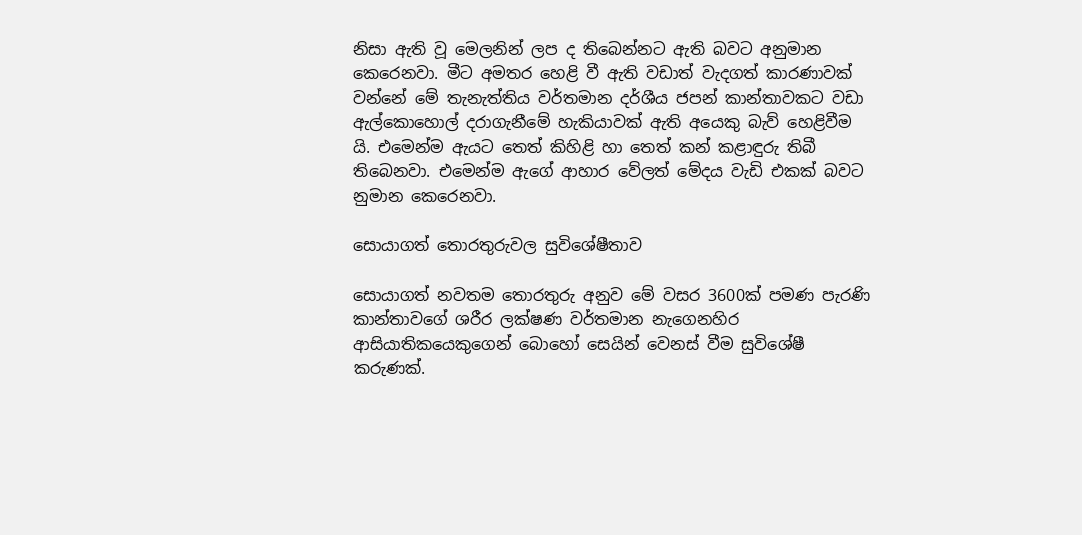නිසා ඇති වූ මෙලනින් ලප ද තිබෙන්නට ඇති බවට අනුමාන කෙරෙනවා. මීට අමතර හෙළි වී ඇති වඩාත් වැදගත් කාරණාවක් වන්නේ මේ තැනැත්තිය වර්තමාන දර්ශීය ජපන් කාන්තාවකට වඩා ඇල්කොහොල් දරාගැනීමේ හැකියාවක් ඇති අයෙකු බැව් හෙළිවීම යි. එමෙන්ම ඇයට තෙත් කිහිළි හා තෙත් කන් කළාඳුරු තිබී තිබෙනවා. එමෙන්ම ඇගේ ආහාර වේලත් මේදය වැඩි එකක් බවට නුමාන කෙරෙනවා.

සොයාගත් තොරතුරුවල සුවිශේෂීතාව

සොයාගත් නවතම තොරතුරු අනුව මේ වසර 3600ක් පමණ පැරණි කාන්තාවගේ ශරීර ලක්ෂණ වර්තමාන නැගෙනහිර ආසියාතිකයෙකුගෙන් බොහෝ සෙයින් වෙනස් වීම සුවිශේෂී කරුණක්.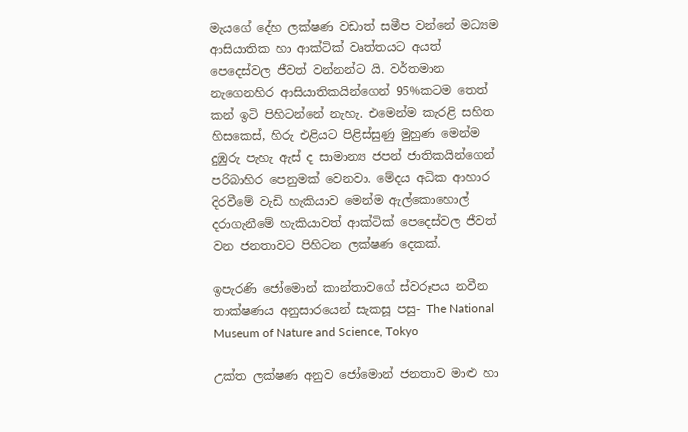මැයගේ දේහ ලක්ෂණ වඩාත් සමීප වන්නේ මධ්‍යම ආසියාතික හා ආක්ටික් වෘත්තයට අයත් පෙදෙස්වල ජීවත් වන්නන්ට යි. වර්තමාන නැගෙනහිර ආසියාතිකයින්ගෙන් 95%කටම තෙත් කන් ඉටි පිහිටන්නේ නැහැ. එමෙන්ම කැරළි සහිත හිසකෙස්, හිරු එළියට පිළිස්සුණු මුහුණ මෙන්ම දුඹුරු පැහැ ඇස් ද සාමාන්‍ය ජපන් ජාතිකයින්ගෙන් පරිබාහිර පෙනුමක් වෙනවා. මේදය අධික ආහාර දිරවීමේ වැඩි හැකියාව මෙන්ම ඇල්කොහොල් දරාගැනීමේ හැකියාවත් ආක්ටික් පෙදෙස්වල ජීවත් වන ජනතාවට පිහිටන ලක්ෂණ දෙකක්.

ඉපැරණි ජෝමොන් කාන්තාවගේ ස්වරූපය නවීන තාක්ෂණය අනුසාරයෙන් සැකසූ පසු- The National Museum of Nature and Science, Tokyo

උක්ත ලක්ෂණ අනුව ජෝමොන් ජනතාව මාළු හා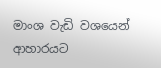මාංශ වැඩි වශයෙන් ආහාරයට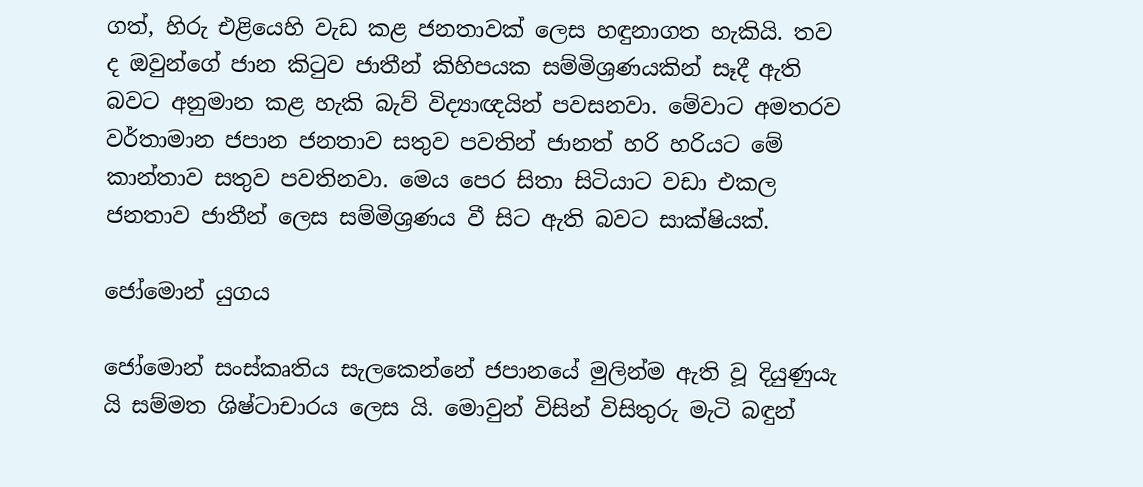ගත්, හිරු එළියෙහි වැඩ කළ ජනතාවක් ලෙස හඳුනාගත හැකියි. තව ද ඔවුන්ගේ ජාන කිටුව ජාතීන් කිහිපයක සම්මිශ්‍රණයකින් සෑදී ඇති බවට අනුමාන කළ හැකි බැව් විද්‍යාඥයින් පවසනවා. මේවාට අමතරව වර්තාමාන ජපාන ජනතාව සතුව පවතින් ජානත් හරි හරියට මේ කාන්තාව සතුව පවතිනවා. මෙය පෙර සිතා සිටියාට වඩා එකල ජනතාව ජාතීන් ලෙස සම්මිශ්‍රණය වී සිට ඇති බවට සාක්ෂියක්.

ජෝමොන් යුගය

ජෝමොන් සංස්කෘතිය සැලකෙන්නේ ජපානයේ මුලින්ම ඇති වූ දියුණුයැ යි සම්මත ශිෂ්ටාචාරය ලෙස යි. මොවුන් විසින් විසිතුරු මැටි බඳුන්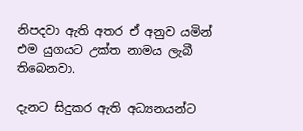නිපදවා ඇති අතර ඒ අනුව යමින් එම යුගයට උක්ත නාමය ලැබී තිබෙනවා.

දැනට සිදුකර ඇති අධ්‍යනයන්ට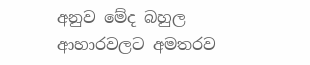අනුව මේද බහුල ආහාරවලට අමතරව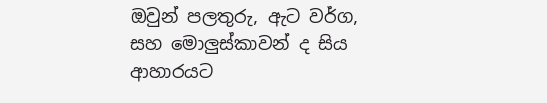ඔවුන් පලතුරු, ඇට වර්ග, සහ මොලුස්කාවන් ද සිය ආහාරයට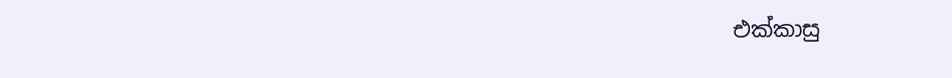එක්කාසු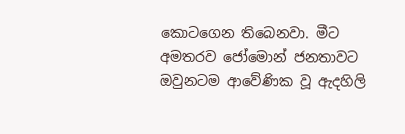කොටගෙන තිබෙනවා. මීට අමතරව ජෝමොන් ජනතාවට ඔවුනටම ආවේණික වූ ඇදහිලි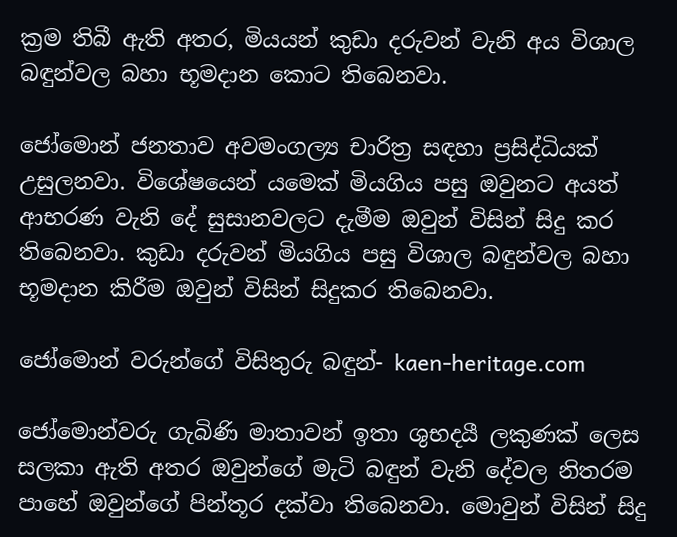ක්‍රම තිබී ඇති අතර, මියයන් කුඩා දරුවන් වැනි අය විශාල බඳුන්වල බහා භූමදාන කොට තිබෙනවා.

ජෝමොන් ජනතාව අවමංගල්‍ය චාරිත්‍ර සඳහා ප්‍රසිද්ධියක් උසුලනවා. විශේෂයෙන් යමෙක් මියගිය පසු ඔවුනට අයත් ආභරණ වැනි දේ සුසානවලට දැමීම ඔවුන් විසින් සිදු කර තිබෙනවා. කුඩා දරුවන් මියගිය පසු විශාල බඳුන්වල බහා භූමදාන කිරීම ඔවුන් විසින් සිදුකර තිබෙනවා.

ජෝමොන් වරුන්ගේ විසිතුරු බඳුන්- kaen-heritage.com

ජෝමොන්වරු ගැබිණි මාතාවන් ඉතා ශුභදයී ලකුණක් ලෙස සලකා ඇති අතර ඔවුන්ගේ මැටි බඳුන් වැනි දේවල නිතරම පාහේ ඔවුන්ගේ පින්තූර දක්වා තිබෙනවා. මොවුන් විසින් සිදු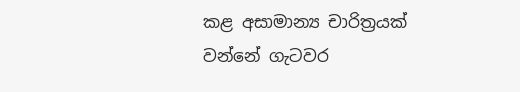කළ අසාමාන්‍ය චාරිත්‍රයක් වන්නේ ගැටවර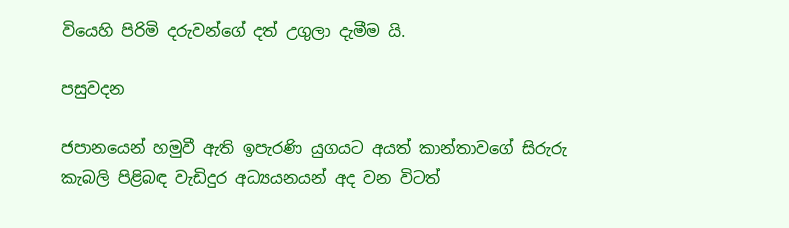වියෙහි පිරිමි දරුවන්ගේ දත් උගුලා දැමීම යි.

පසුවදන

ජපානයෙන් හමුවී ඇති ඉපැරණි යුගයට අයත් කාන්තාවගේ සිරුරු කැබලි පිළිබඳ වැඩිදුර අධ්‍යයනයන් අද වන විටත්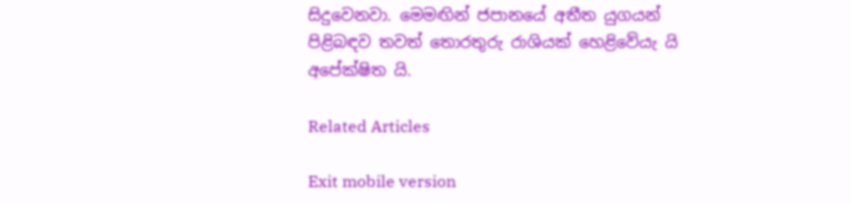සිදුවෙනවා. මෙමඟින් ජපානයේ අතීත යුගයන් පිළිබඳව තවත් තොරතුරු රාශියක් හෙළිවේයැ යි අපේක්ෂිත යි.

Related Articles

Exit mobile version